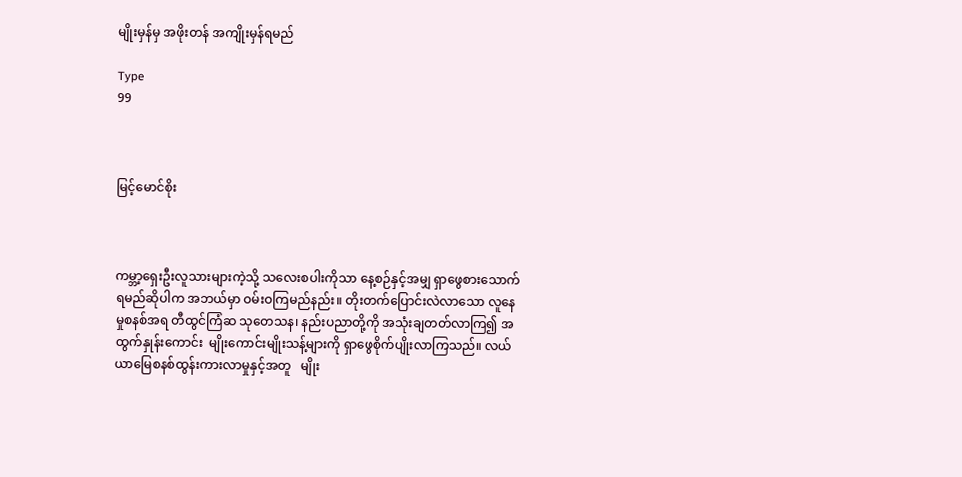မျိုးမှန်မှ အဖိုးတန် အကျိုးမှန်ရမည်

Type
99



မြင့်မောင်စိုး



ကမ္ဘာ့ရှေးဦးလူသားများကဲ့သို့ သလေးစပါးကိုသာ နေ့စဉ်နှင့်အမျှ ရှာဖွေစားသောက်ရမည်ဆိုပါက အဘယ်မှာ ဝမ်းဝကြမည်နည်း။ တိုးတက်ပြောင်းလဲလာသော လူနေမှုစနစ်အရ တီထွင်ကြံဆ သုတေသန၊ နည်းပညာတို့ကို အသုံးချတတ်လာကြ၍ အထွက်နှုန်းကောင်း  မျိုးကောင်းမျိုးသန့်များကို ရှာဖွေစိုက်ပျိုးလာကြသည်။ လယ်ယာမြေစနစ်ထွန်းကားလာမှုနှင့်အတူ   မျိုး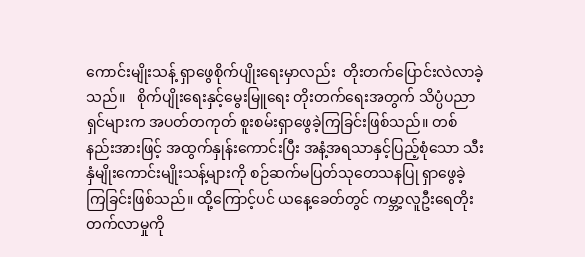ကောင်းမျိုးသန့် ရှာဖွေစိုက်ပျိုးရေးမှာလည်း  တိုးတက်ပြောင်းလဲလာခဲ့သည်။   စိုက်ပျိုးရေးနှင့်မွေးမြူရေး တိုးတက်ရေးအတွက် သိပ္ပံပညာရှင်များက အပတ်တကုတ် စူးစမ်းရှာဖွေခဲ့ကြခြင်းဖြစ်သည်။ တစ်နည်းအားဖြင့် အထွက်နှုန်းကောင်းပြီး အနံ့အရသာနှင့်ပြည့်စုံသော သီးနှံမျိုးကောင်းမျိုးသန့်များကို စဉ်ဆက်မပြတ်သုတေသနပြု ရှာဖွေခဲ့ကြခြင်းဖြစ်သည်။ ထို့ကြောင့်ပင် ယနေ့ခေတ်တွင် ကမ္ဘာ့လူဦးရေတိုးတက်လာမှုကို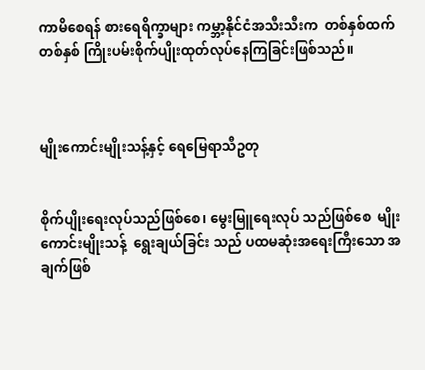ကာမိစေရန် စားရေရိက္ခာများ ကမ္ဘာ့နိုင်ငံအသီးသီးက  တစ်နှစ်ထက် တစ်နှစ် ကြိုးပမ်းစိုက်ပျိုးထုတ်လုပ်နေကြခြင်းဖြစ်သည်။



မျိုးကောင်းမျိုးသန့်နှင့် ရေမြေရာသီဥတု


စိုက်ပျိုးရေးလုပ်သည်ဖြစ်စေ၊ မွေးမြူရေးလုပ် သည်ဖြစ်စေ  မျိုးကောင်းမျိုးသန့်  ရွေးချယ်ခြင်း သည် ပထမဆုံးအရေးကြီးသော အချက်ဖြစ်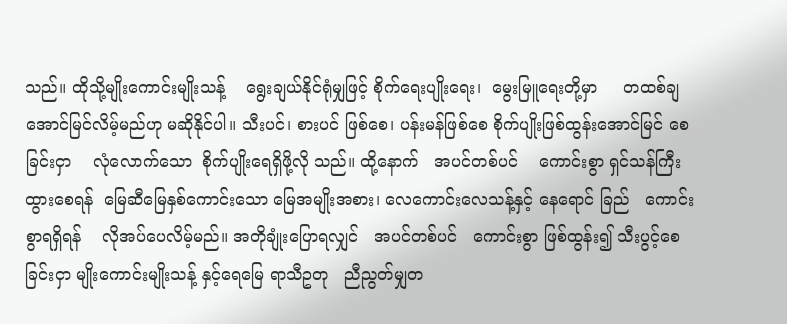သည်။ ထိုသို့မျိုးကောင်းမျိုးသန့်    ရွေးချယ်နိုင်ရုံမျှဖြင့် စိုက်ရေးပျိုးရေး၊  မွေးမြူရေးတို့မှာ     တထစ်ချ အောင်မြင်လိမ့်မည်ဟု မဆိုနိုင်ပါ။ သီးပင်၊ စားပင် ဖြစ်စေ၊ ပန်းမန်ဖြစ်စေ စိုက်ပျိုးဖြစ်ထွန်းအောင်မြင် စေခြင်းငှာ    လုံလောက်သော  စိုက်ပျိုးရေရှိဖို့လို သည်။ ထို့နောက်   အပင်တစ်ပင်    ကောင်းစွာ ရှင်သန်ကြီးထွားစေရန်  မြေဆီမြေနှစ်ကောင်းသော မြေအမျိုးအစား၊ လေကောင်းလေသန့်နှင့် နေရောင် ခြည်   ကောင်းစွာရရှိရန်    လိုအပ်ပေလိမ့်မည်။ အတိုချုံးပြောရလျှင်   အပင်တစ်ပင်   ကောင်းစွာ ဖြစ်ထွန်း၍ သီးပွင့်စေခြင်းငှာ မျိုးကောင်းမျိုးသန့် နှင့်ရေမြေ ရာသီဥတု   ညီညွတ်မျှတ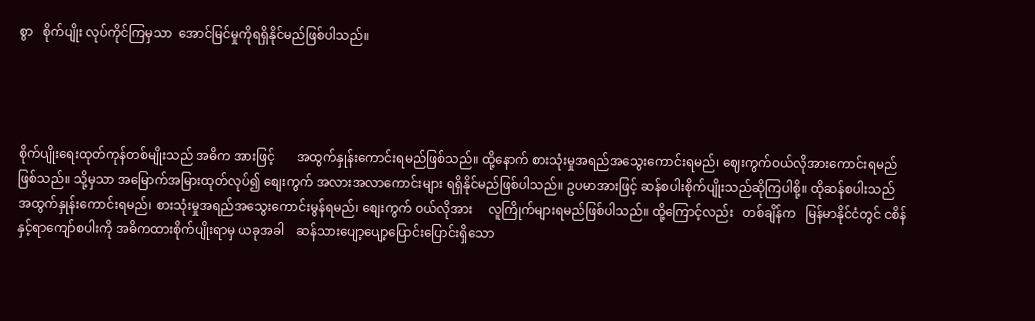စွာ   စိုက်ပျိုး လုပ်ကိုင်ကြမှသာ  အောင်မြင်မှုကိုရရှိနိုင်မည်ဖြစ်ပါသည်။




စိုက်ပျိုးရေးထုတ်ကုန်တစ်မျိုးသည် အဓိက အားဖြင့်       အထွက်နှုန်းကောင်းရမည်ဖြစ်သည်။ ထို့နောက် စားသုံးမှုအရည်အသွေးကောင်းရမည်၊ ဈေးကွက်ဝယ်လိုအားကောင်းရမည်  ဖြစ်သည်။ သို့မှသာ အမြောက်အမြားထုတ်လုပ်၍ စျေးကွက် အလားအလာကောင်းများ ရရှိနိုင်မည်ဖြစ်ပါသည်။ ဥပမာအားဖြင့် ဆန်စပါးစိုက်ပျိုးသည်ဆိုကြပါစို့။ ထိုဆန်စပါးသည်        အထွက်နှုန်းကောင်းရမည်၊ စားသုံးမှုအရည်အသွေးကောင်းမွန်ရမည်၊ စျေးကွက် ဝယ်လိုအား     လူကြိုက်များရမည်ဖြစ်ပါသည်။ ထို့ကြောင့်လည်း   တစ်ချိန်က   မြန်မာနိုင်ငံတွင် ငစိန်နှင့်ရာကျော်စပါးကို အဓိကထားစိုက်ပျိုးရာမှ ယခုအခါ    ဆန်သားပျော့ပျော့ပြောင်းပြောင်းရှိသော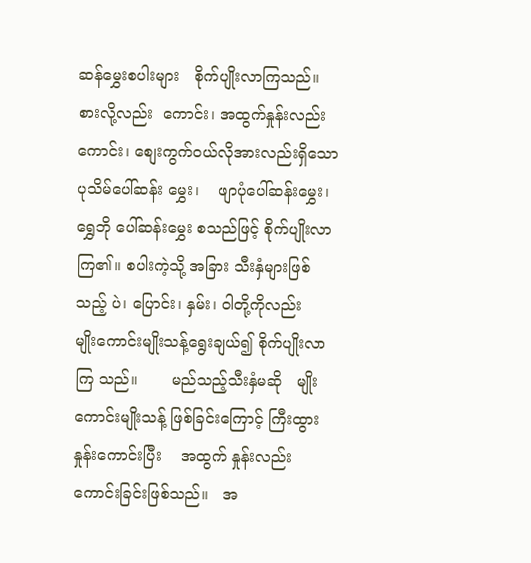ဆန်မွှေးစပါးများ   စိုက်ပျိုးလာကြသည်။ စားလို့လည်း  ကောင်း၊ အထွက်နှုန်းလည်း  ကောင်း၊ စျေးကွက်ဝယ်လိုအားလည်းရှိသော ပုသိမ်ပေါ်ဆန်း မွှေး၊    ဖျာပုံပေါ်ဆန်းမွှေး၊   ရွှေဘို ပေါ်ဆန်းမွှေး စသည်ဖြင့် စိုက်ပျိုးလာကြ၏။ စပါးကဲ့သို့ အခြား သီးနှံများဖြစ်သည့် ပဲ၊ ပြောင်း၊ နှမ်း၊ ဝါတို့ကိုလည်း    မျိုးကောင်းမျိုးသန့်ရွေးချယ်၍ စိုက်ပျိုးလာကြ သည်။       မည်သည့်သီးနှံမဆို   မျိုးကောင်းမျိုးသန့် ဖြစ်ခြင်းကြောင့် ကြီးထွားနှုန်းကောင်းပြီး    အထွက် နှုန်းလည်း  ကောင်းခြင်းဖြစ်သည်။   အ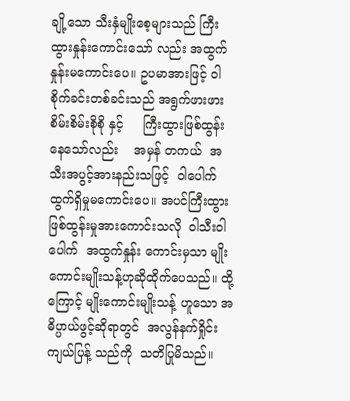ချို့သော သီးနှံမျိုးစေ့များသည် ကြီးထွားနှုန်းကောင်းသော် လည်း အထွက်နှုန်းမကောင်းပေ။ ဥပမာအားဖြင့် ဝါစိုက်ခင်းတစ်ခင်းသည် အရွက်ဖားဖား စိမ်းစိမ်းစိုစို နှင့်     ကြီးထွားဖြစ်ထွန်းနေသော်လည်း    အမှန် တကယ်  အသီးအပွင့်အားနည်းသဖြင့်  ဝါပေါက် ထွက်ရှိမှုမကောင်းပေ။ အပင်ကြီးထွားဖြစ်ထွန်းမှုအားကောင်းသလို  ဝါသီးဝါပေါက်  အထွက်နှုန်း ကောင်းမှသာ မျိုးကောင်းမျိုးသန့်ဟုဆိုထိုက်ပေသည်။ ထို့ကြောင့် မျိုးကောင်းမျိုးသန့် ဟူသော အဓိပ္ပာယ်ဖွင့်ဆိုရာတွင်  အလွန်နက်ရှိုင်း  ကျယ်ပြန့် သည်ကို  သတိပြုမိသည်။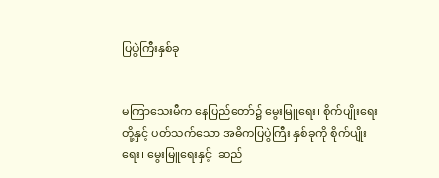ပြပွဲကြီးနှစ်ခု


မကြာသေးမီက နေပြည်တော်၌ မွေးမြူရေး၊ စိုက်ပျိုးရေးတို့နှင့် ပတ်သက်သော အဓိကပြပွဲကြီး နှစ်ခုကို စိုက်ပျိုးရေး၊ မွေးမြူရေးနှင့်  ဆည်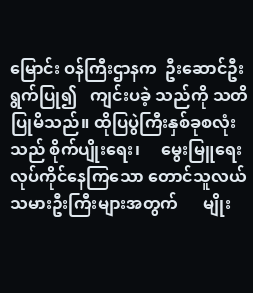မြောင်း ဝန်ကြီးဌာနက  ဦးဆောင်ဦးရွက်ပြု၍   ကျင်းပခဲ့ သည်ကို သတိပြုမိသည်။ ထိုပြပွဲကြီးနှစ်ခုစလုံးသည် စိုက်ပျိုးရေး၊     မွေးမြူရေးလုပ်ကိုင်နေကြသော တောင်သူလယ်သမားဦးကြီးများအတွက်      မျိုး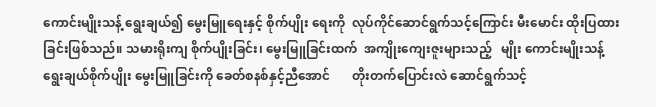ကောင်းမျိုးသန့် ရွေးချယ်၍ မွေးမြူရေးနှင့် စိုက်ပျိုး ရေးကို  လုပ်ကိုင်ဆောင်ရွက်သင့်ကြောင်း မီးမောင်း ထိုးပြထားခြင်းဖြစ်သည်။ သမားရိုးကျ စိုက်ပျိုးခြင်း၊ မွေးမြူခြင်းထက်  အကျိုးကျေးဇူးများသည့်   မျိုး ကောင်းမျိုးသန့် ရွေးချယ်စိုက်ပျိုး မွေးမြူခြင်းကို ခေတ်စနစ်နှင့်ညီအောင်       တိုးတက်ပြောင်းလဲ ဆောင်ရွက်သင့်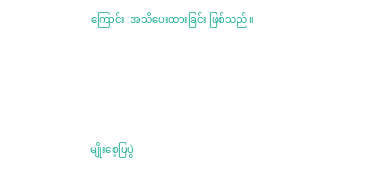ကြောင်း  အသိပေးထားခြင်း ဖြစ်သည်။




မျိုးစေ့ပြပွဲ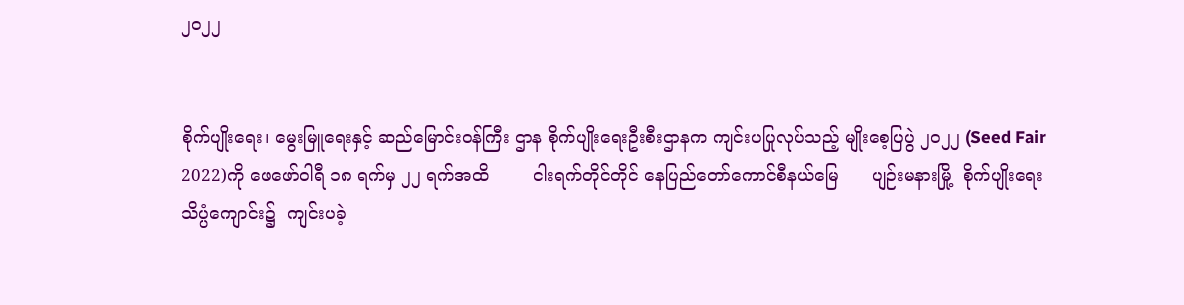၂၀၂၂


စိုက်ပျိုးရေး၊ မွေးမြူရေးနှင့် ဆည်မြောင်းဝန်ကြီး ဌာန စိုက်ပျိုးရေးဦးစီးဌာနက ကျင်းပပြုလုပ်သည့် မျိုးစေ့ပြပွဲ ၂၀၂၂ (Seed Fair 2022)ကို ဖေဖော်ဝါရီ ၁၈ ရက်မှ ၂၂ ရက်အထိ        ငါးရက်တိုင်တိုင် နေပြည်တော်ကောင်စီနယ်မြေ      ပျဉ်းမနားမြို့  စိုက်ပျိုးရေးသိပ္ပံကျောင်း၌  ကျင်းပခဲ့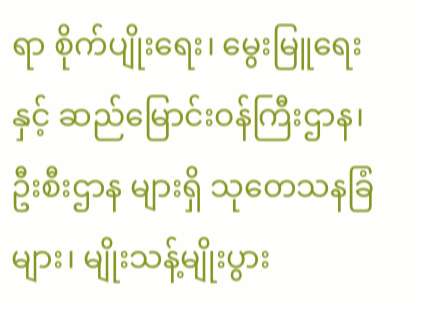ရာ စိုက်ပျိုးရေး၊ မွေးမြူရေးနှင့် ဆည်မြောင်းဝန်ကြီးဌာန၊ ဦးစီးဌာန များရှိ သုတေသနခြံများ၊ မျိုးသန့်မျိုးပွား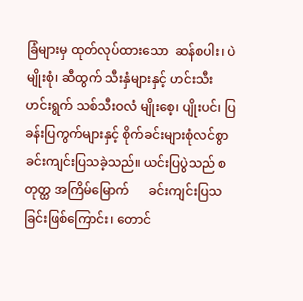ခြံများမှ ထုတ်လုပ်ထားသော  ဆန်စပါး၊ ပဲမျိုးစုံ၊ ဆီထွက် သီးနှံများနှင့် ဟင်းသီးဟင်းရွက် သစ်သီးဝလံ မျိုးစေ့၊ ပျိုးပင်၊ ပြခန်းပြကွက်များနှင့် စိုက်ခင်းများစုံလင်စွာခင်းကျင်းပြသခဲ့သည်။ ယင်းပြပွဲသည် စတုတ္ထ အကြိမ်မြောက်      ခင်းကျင်းပြသခြင်းဖြစ်ကြောင်း၊ တောင်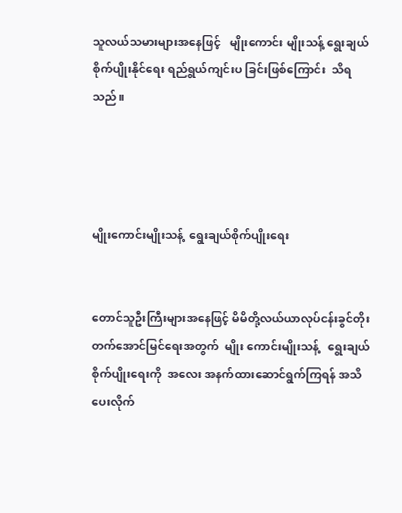သူလယ်သမားများအနေဖြင့်   မျိုးကောင်း မျိုးသန့် ရွေးချယ်စိုက်ပျိုးနိုင်ရေး ရည်ရွယ်ကျင်းပ ခြင်းဖြစ်ကြောင်း  သိရသည်။




မျိုးကောင်းမျိုးသန့်  ရွေးချယ်စိုက်ပျိုးရေး


တောင်သူဦးကြီးများအနေဖြင့် မိမိတို့လယ်ယာလုပ်ငန်းခွင်တိုးတက်အောင်မြင်ရေးအတွက်  မျိုး ကောင်းမျိုးသန့်   ရွေးချယ်စိုက်ပျိုးရေးကို  အလေး အနက်ထားဆောင်ရွက်ကြရန် အသိပေးလိုက်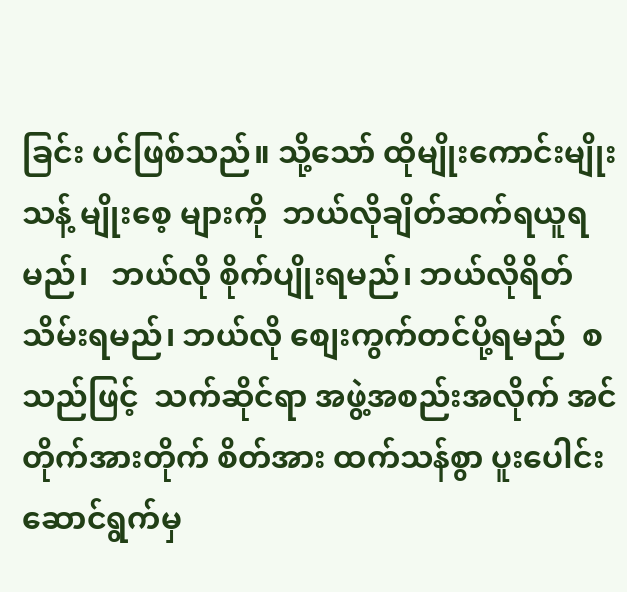ခြင်း ပင်ဖြစ်သည်။ သို့သော် ထိုမျိုးကောင်းမျိုးသန့် မျိုးစေ့ များကို  ဘယ်လိုချိတ်ဆက်ရယူရမည်၊   ဘယ်လို စိုက်ပျိုးရမည်၊ ဘယ်လိုရိတ်သိမ်းရမည်၊ ဘယ်လို စျေးကွက်တင်ပို့ရမည်  စသည်ဖြင့်  သက်ဆိုင်ရာ အဖွဲ့အစည်းအလိုက် အင်တိုက်အားတိုက် စိတ်အား ထက်သန်စွာ ပူးပေါင်းဆောင်ရွက်မှ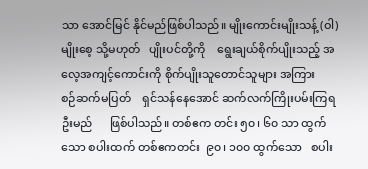သာ အောင်မြင် နိုင်မည်ဖြစ်ပါသည်။ မျိုးကောင်းမျိုးသန့် (ဝါ) မျိုးစေ့ သို့မဟုတ်   ပျိုးပင်တို့ကို    ရွေးချယ်စိုက်ပျိုးသည့် အလေ့အကျင့်ကောင်းကို စိုက်ပျိုးသူတောင်သူများ အကြား    စဉ်ဆက်မပြတ်    ရှင်သန်နေအောင် ဆက်လက်ကြိုးပမ်းကြရဦးမည်      ဖြစ်ပါသည်။ တစ်ဧက တင်း ၅၀၊ ၆၀ သာ ထွက်သော စပါးထက် တစ်ဧကတင်း  ၉၀၊ ၁၀၀ ထွက်သော   စပါး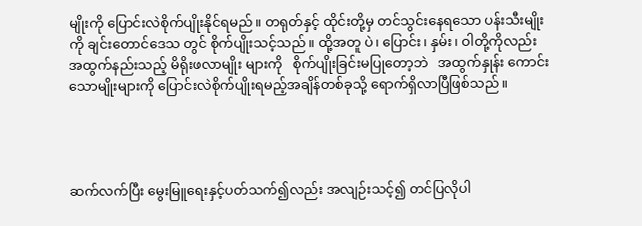မျိုးကို ပြောင်းလဲစိုက်ပျိုးနိုင်ရမည်။ တရုတ်နှင့် ထိုင်းတို့မှ တင်သွင်းနေရသော ပန်းသီးမျိုးကို ချင်းတောင်ဒေသ တွင် စိုက်ပျိုးသင့်သည်။ ထို့အတူ ပဲ၊ ပြောင်း၊ နှမ်း၊ ဝါတို့ကိုလည်း အထွက်နည်းသည့် မိရိုးဖလာမျိုး များကို   စိုက်ပျိုးခြင်းမပြုတော့ဘဲ   အထွက်နှုန်း ကောင်းသောမျိုးများကို ပြောင်းလဲစိုက်ပျိုးရမည့်အချိန်တစ်ခုသို့ ရောက်ရှိလာပြီဖြစ်သည်။




ဆက်လက်ပြီး မွေးမြူရေးနှင့်ပတ်သက်၍လည်း အလျဉ်းသင့်၍ တင်ပြလိုပါ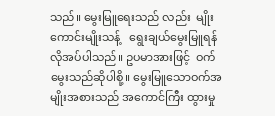သည်။ မွေးမြူရေးသည် လည်း  မျိုးကောင်းမျိုးသန့်   ရွေးချယ်မွေးမြူရန် လိုအပ်ပါသည်။ ဥပမာအားဖြင့်  ဝက်မွေးသည်ဆိုပါစို့။ မွေးမြူသောဝက်အမျိုးအစားသည် အကောင်ကြီး ထွားမှု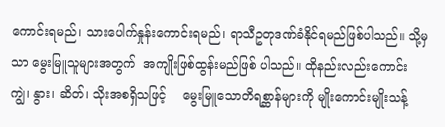ကောင်းရမည်၊ သားပေါက်နှုန်းကောင်းရမည်၊ ရာသီဥတုဒဏ်ခံနိုင်ရမည်ဖြစ်ပါသည်။ သို့မှသာ မွေးမြူသူများအတွက်  အကျိုးဖြစ်ထွန်းမည်ဖြစ် ပါသည်။ ထိုနည်းလည်းကောင်း  ကျွဲ၊ နွား၊ ဆိတ်၊ သိုးအစရှိသဖြင့်    မွေးမြူသောတိရစ္ဆာန်များကို မျိုးကောင်းမျိုးသန့်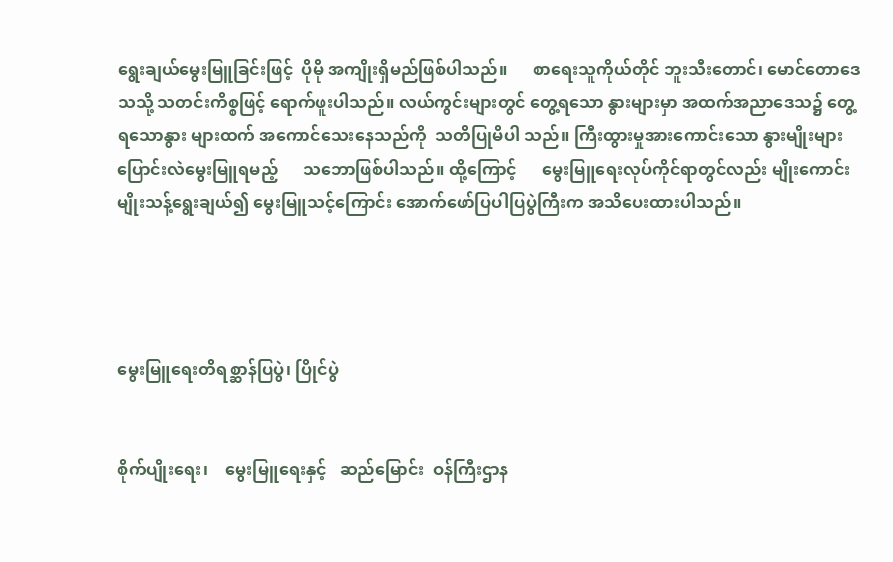ရွေးချယ်မွေးမြူခြင်းဖြင့်  ပိုမို အကျိုးရှိမည်ဖြစ်ပါသည်။      စာရေးသူကိုယ်တိုင် ဘူးသီးတောင်၊ မောင်တောဒေသသို့ သတင်းကိစ္စဖြင့် ရောက်ဖူးပါသည်။ လယ်ကွင်းများတွင် တွေ့ရသော နွားများမှာ အထက်အညာဒေသ၌ တွေ့ရသောနွား များထက် အကောင်သေးနေသည်ကို  သတိပြုမိပါ သည်။ ကြီးထွားမှုအားကောင်းသော နွားမျိုးများ ပြောင်းလဲမွေးမြူရမည့်      သဘောဖြစ်ပါသည်။ ထို့ကြောင့်      မွေးမြူရေးလုပ်ကိုင်ရာတွင်လည်း မျိုးကောင်းမျိုးသန့်ရွေးချယ်၍ မွေးမြူသင့်ကြောင်း အောက်ဖော်ပြပါပြပွဲကြီးက အသိပေးထားပါသည်။




မွေးမြူရေးတိရစ္ဆာန်ပြပွဲ၊ ပြိုင်ပွဲ


စိုက်ပျိုးရေး၊    မွေးမြူရေးနှင့်   ဆည်မြောင်း  ဝန်ကြီးဌာန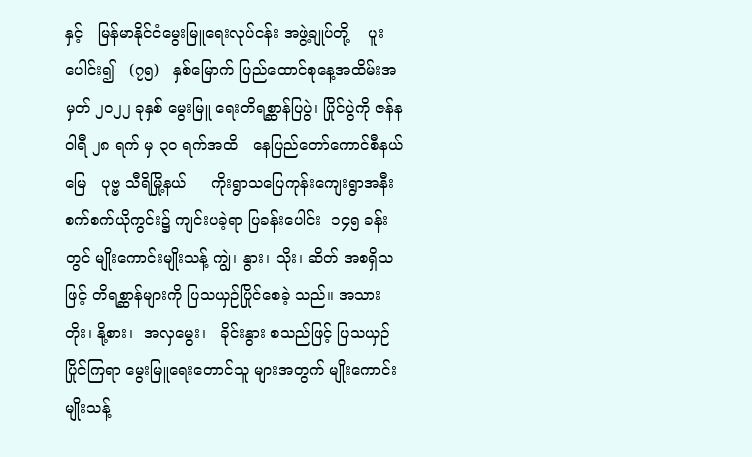နှင့်   မြန်မာနိုင်ငံမွေးမြူရေးလုပ်ငန်း အဖွဲ့ချုပ်တို့    ပူးပေါင်း၍   (၇၅)   နှစ်မြောက် ပြည်ထောင်စုနေ့အထိမ်းအမှတ် ၂၀၂၂ ခုနှစ် မွေးမြူ ရေးတိရစ္ဆာန်ပြပွဲ၊ ပြိုင်ပွဲကို ဇန်နဝါရီ ၂၈ ရက် မှ ၃၀ ရက်အထိ   နေပြည်တော်ကောင်စီနယ်မြေ   ပုဗ္ဗ သီရိမြို့နယ်     ကိုးရွာသပြေကုန်းကျေးရွာအနီး စက်စက်ယိုကွင်း၌ ကျင်းပခဲ့ရာ ပြခန်းပေါင်း  ၁၄၅ ခန်းတွင် မျိုးကောင်းမျိုးသန့် ကျွဲ၊ နွား၊ သိုး၊ ဆိတ် အစရှိသဖြင့် တိရစ္ဆာန်များကို ပြသယှဉ်ပြိုင်စေခဲ့ သည်။ အသားတိုး၊ နို့စား၊  အလှမွေး၊   ခိုင်းနွား စသည်ဖြင့် ပြသယှဉ်ပြိုင်ကြရာ မွေးမြူရေးတောင်သူ များအတွက် မျိုးကောင်းမျိုးသန့်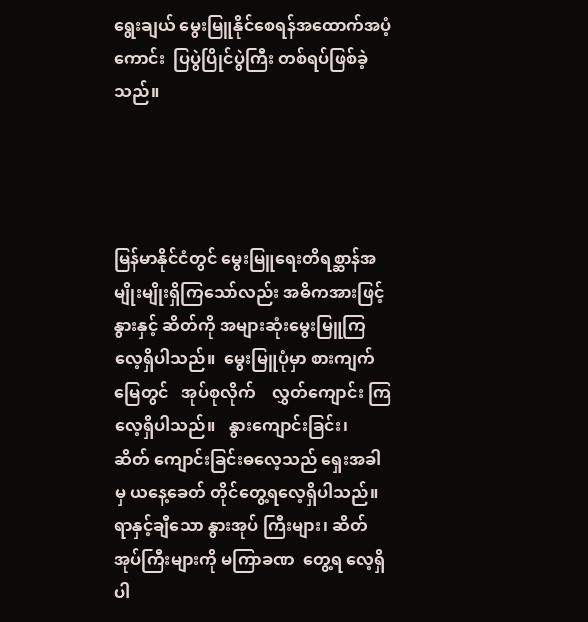ရွေးချယ် မွေးမြူနိုင်စေရန်အထောက်အပံ့ကောင်း  ပြပွဲပြိုင်ပွဲကြီး တစ်ရပ်ဖြစ်ခဲ့သည်။




မြန်မာနိုင်ငံတွင် မွေးမြူရေးတိရစ္ဆာန်အမျိုးမျိုးရှိကြသော်လည်း အဓိကအားဖြင့် နွားနှင့် ဆိတ်ကို အများဆုံးမွေးမြူကြလေ့ရှိပါသည်။  မွေးမြူပုံမှာ စားကျက်မြေတွင်   အုပ်စုလိုက်    လွှတ်ကျောင်း ကြလေ့ရှိပါသည်။   နွားကျောင်းခြင်း၊     ဆိတ် ကျောင်းခြင်းဓလေ့သည် ရှေးအခါမှ ယနေ့ခေတ် တိုင်တွေ့ရလေ့ရှိပါသည်။ ရာနှင့်ချီသော နွားအုပ် ကြီးများ၊ ဆိတ်အုပ်ကြီးများကို မကြာခဏ  တွေ့ရ လေ့ရှိပါ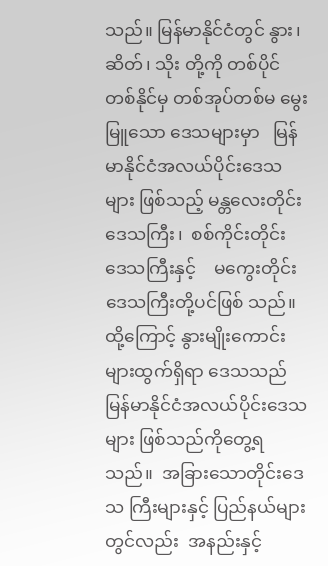သည်။ မြန်မာနိုင်ငံတွင် နွား၊ ဆိတ်၊ သိုး တို့ကို တစ်ပိုင်တစ်နိုင်မှ တစ်အုပ်တစ်မ မွေးမြူသော ဒေသများမှာ   မြန်မာနိုင်ငံအလယ်ပိုင်းဒေသများ ဖြစ်သည့် မန္တလေးတိုင်းဒေသကြီး၊  စစ်ကိုင်းတိုင်း ဒေသကြီးနှင့်    မကွေးတိုင်းဒေသကြီးတို့ပင်ဖြစ် သည်။ ထို့ကြောင့် နွားမျိုးကောင်းများထွက်ရှိရာ ဒေသသည်    မြန်မာနိုင်ငံအလယ်ပိုင်းဒေသများ ဖြစ်သည်ကိုတွေ့ရသည်။  အခြားသောတိုင်းဒေသ ကြီးများနှင့် ပြည်နယ်များတွင်လည်း  အနည်းနှင့်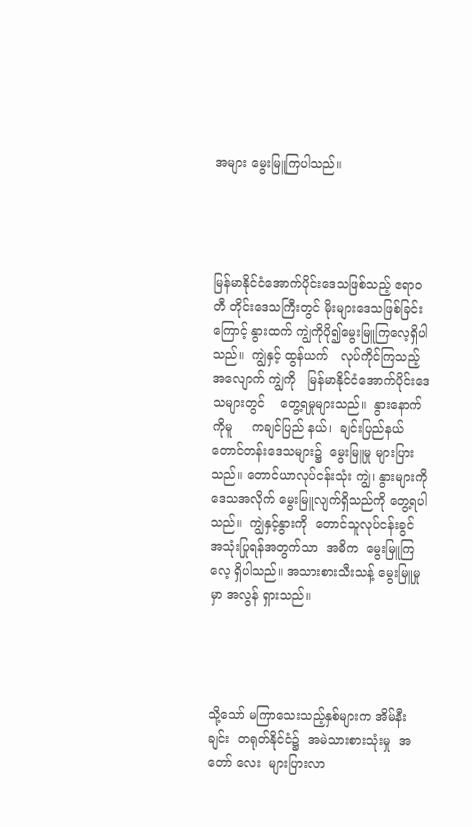အများ မွေးမြူကြပါသည်။




မြန်မာနိုင်ငံအောက်ပိုင်းဒေသဖြစ်သည့် ဧရာဝတီ တိုင်းဒေသကြီးတွင် မိုးများဒေသဖြစ်ခြင်းကြောင့် နွားထက် ကျွဲကိုပို၍မွေးမြူကြလေ့ရှိပါသည်။  ကျွဲနှင့် ထွန်ယက်   လုပ်ကိုင်ကြသည့်အလျောက် ကျွဲကို   မြန်မာနိုင်ငံအောက်ပိုင်းဒေသများတွင်    တွေ့ရမှုများသည်။  နွားနောက်ကိုမူ     ကချင်ပြည် နယ်၊  ချင်းပြည်နယ်   တောင်တန်းဒေသများ၌  မွေးမြူမှု များပြားသည်။ တောင်ယာလုပ်ငန်းသုံး ကျွဲ၊ နွားများကိုဒေသအလိုက် မွေးမြူလျက်ရှိသည်ကို တွေ့ရပါသည်။  ကျွဲနှင့်နွားကို  တောင်သူလုပ်ငန်းခွင် အသုံးပြုရန်အတွက်သာ  အဓိက  မွေးမြူကြလေ့ ရှိပါသည်။ အသားစားသီးသန့် မွေးမြူမှုမှာ အလွန် ရှားသည်။




သို့သော် မကြာသေးသည့်နှစ်များက အိမ်နီး ချင်း  တရုတ်နိုင်ငံ၌  အမဲသားစားသုံးမှု  အတော် လေး  များပြားလာ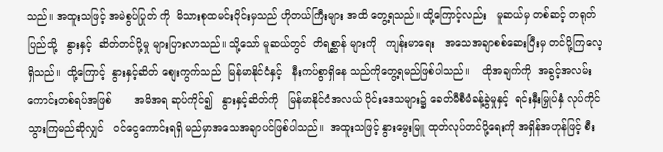သည်။ အထူးသဖြင့် အမဲစွပ်ပြုတ် ကို  မိသားစုထမင်းဝိုင်းမှသည် ဟိုတယ်ကြီးများ အထိ တွေ့ရသည်။ ထို့ကြောင့်လည်း   မူဆယ်မှ တစ်ဆင့် တရုတ်ပြည်သို့   နွားနှင့်  ဆိတ်တင်ပို့မှု များပြားလာသည်။ သို့သော် မူဆယ်တွင်  တိရစ္ဆာန် များကို   ကျန်းမာရေး   အသေအချာစစ်ဆေးပြီးမှ တင်ပို့ကြလေ့ရှိသည်။  ထို့ကြောင့်  နွားနှင့်ဆိတ် စျေးကွက်သည်  မြန်မာနိုင်ငံနှင့်   နီးကပ်စွာရှိနေ သည်ကိုတွေ့ရမည်ဖြစ်ပါသည်။    ထိုအချက်ကို  အခွင့်အလမ်းကောင်းတစ်ရပ်အဖြစ်       အမိအရ ဆုပ်ကိုင်၍   နွားနှင့်ဆိတ်ကို   မြန်မာနိုင်ငံအလယ် ပိုင်းဒေသများ၌ ခေတ်မီစီမံခန့်ခွဲမှုနှင့်  ရင်းနှီးမြှုပ်နှံ လုပ်ကိုင်သွားကြမည်ဆိုလျှင်   ဝင်ငွေကောင်းရရှိ မည်မှာအသေအချာပင်ဖြစ်ပါသည်။  အထူးသဖြင့် နွားမွေးမြူ ထုတ်လုပ်တင်ပို့ရေးကို အရှိန်အဟုန်ဖြင့် စီး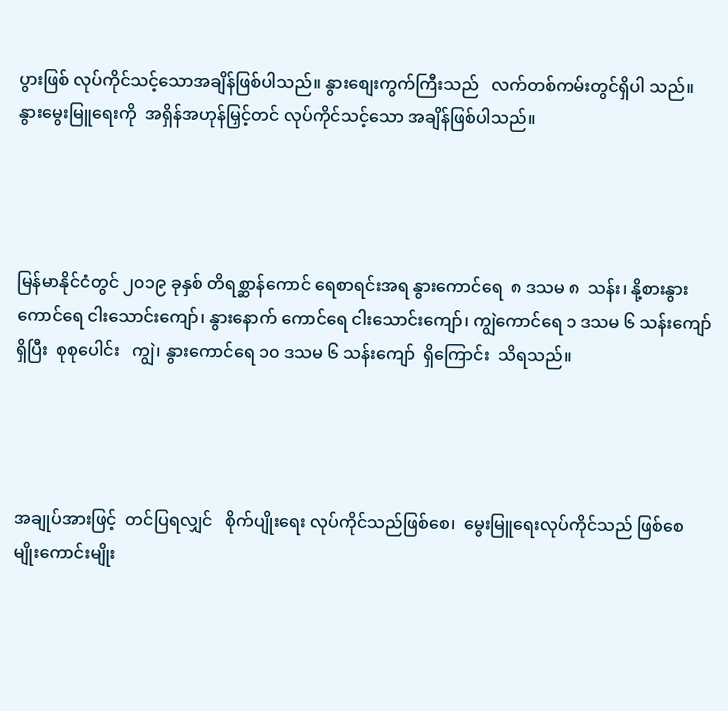ပွားဖြစ် လုပ်ကိုင်သင့်သောအချိန်ဖြစ်ပါသည်။ နွားစျေးကွက်ကြီးသည်   လက်တစ်ကမ်းတွင်ရှိပါ သည်။  နွားမွေးမြူရေးကို  အရှိန်အဟုန်မြှင့်တင် လုပ်ကိုင်သင့်သော အချိန်ဖြစ်ပါသည်။




မြန်မာနိုင်ငံတွင် ၂၀၁၉ ခုနှစ် တိရစ္ဆာန်ကောင် ရေစာရင်းအရ နွားကောင်ရေ  ၈ ဒသမ ၈  သန်း၊ နို့စားနွားကောင်ရေ ငါးသောင်းကျော်၊ နွားနောက် ကောင်ရေ ငါးသောင်းကျော်၊ ကျွဲကောင်ရေ ၁ ဒသမ ၆ သန်းကျော်ရှိပြီး  စုစုပေါင်း   ကျွဲ၊ နွားကောင်ရေ ၁၀ ဒသမ ၆ သန်းကျော်  ရှိကြောင်း  သိရသည်။




အချုပ်အားဖြင့်  တင်ပြရလျှင်   စိုက်ပျိုးရေး လုပ်ကိုင်သည်ဖြစ်စေ၊  မွေးမြူရေးလုပ်ကိုင်သည် ဖြစ်စေ  မျိုးကောင်းမျိုး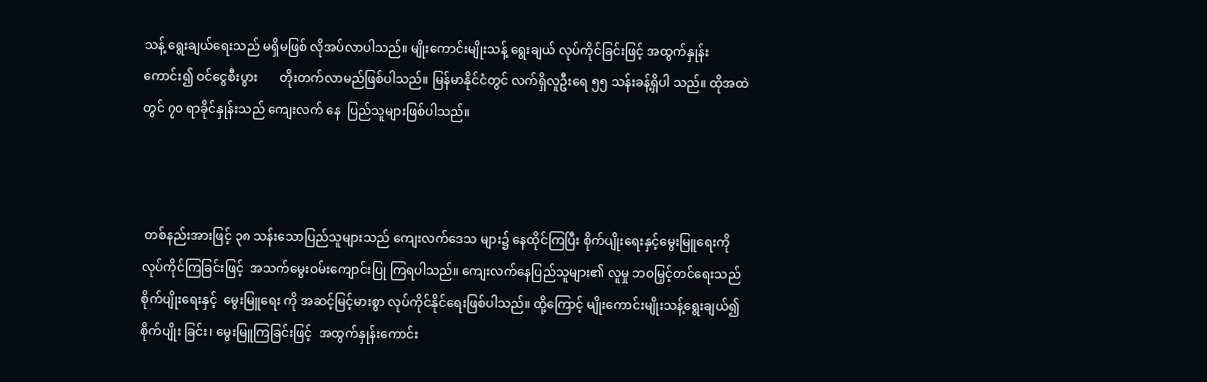သန့် ရွေးချယ်ရေးသည် မရှိမဖြစ် လိုအပ်လာပါသည်။ မျိုးကောင်းမျိုးသန့် ရွေးချယ် လုပ်ကိုင်ခြင်းဖြင့် အထွက်နှုန်းကောင်း၍ ဝင်ငွေစီးပွား       တိုးတက်လာမည်ဖြစ်ပါသည်။ မြန်မာနိုင်ငံတွင် လက်ရှိလူဦးရေ ၅၅ သန်းခန့်ရှိပါ သည်။ ထိုအထဲတွင် ၇၀ ရာခိုင်နှုန်းသည် ကျေးလက် နေ  ပြည်သူများဖြစ်ပါသည်။



 တစ်နည်းအားဖြင့် ၃၈ သန်းသောပြည်သူများသည် ကျေးလက်ဒေသ များ၌ နေထိုင်ကြပြီး စိုက်ပျိုးရေးနှင့်မွေးမြူရေးကို လုပ်ကိုင်ကြခြင်းဖြင့်  အသက်မွေးဝမ်းကျောင်းပြု ကြရပါသည်။ ကျေးလက်နေပြည်သူများ၏ လူမှု ဘဝမြှင့်တင်ရေးသည်  စိုက်ပျိုးရေးနှင့်  မွေးမြူရေး ကို အဆင့်မြင့်မားစွာ လုပ်ကိုင်နိုင်ရေးဖြစ်ပါသည်။ ထို့ကြောင့် မျိုးကောင်းမျိုးသန့်ရွေးချယ်၍ စိုက်ပျိုး ခြင်း၊ မွေးမြူကြခြင်းဖြင့်  အထွက်နှုန်းကောင်း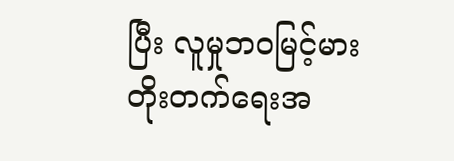ပြီး လူမှုဘဝမြင့်မားတိုးတက်ရေးအ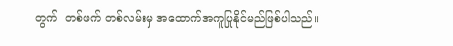တွက်  တစ်ဖက် တစ်လမ်းမှ အထောက်အကူပြုနိုင်မည်ဖြစ်ပါသည်။